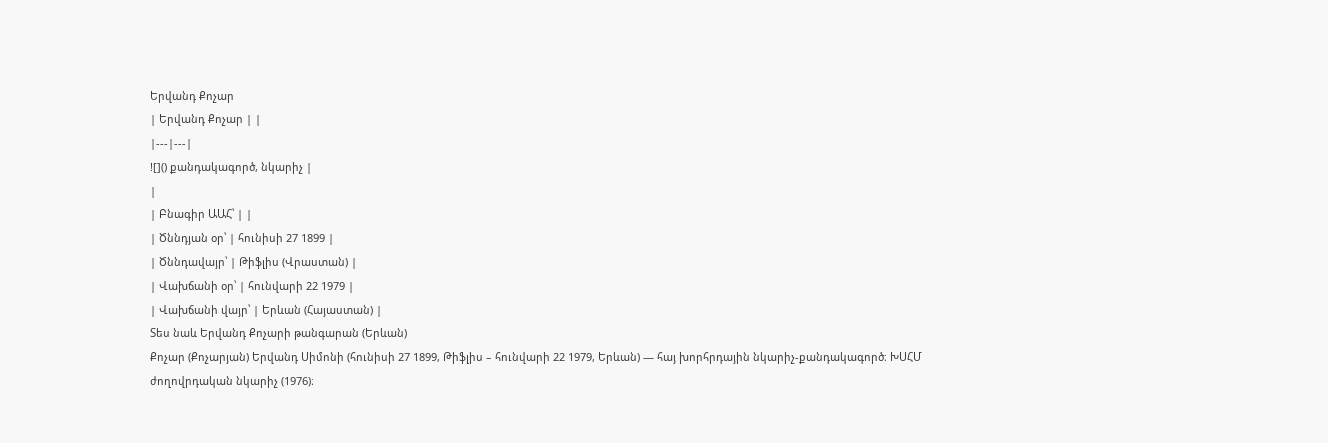Երվանդ Քոչար
| Երվանդ Քոչար | |
|---|---|
![]() քանդակագործ, նկարիչ |
|
| Բնագիր ԱԱՀ՝ | |
| Ծննդյան օր՝ | հունիսի 27 1899 |
| Ծննդավայր՝ | Թիֆլիս (Վրաստան) |
| Վախճանի օր՝ | հունվարի 22 1979 |
| Վախճանի վայր՝ | Երևան (Հայաստան) |
Տես նաև Երվանդ Քոչարի թանգարան (Երևան)
Քոչար (Քոչարյան) Երվանդ Սիմոնի (հունիսի 27 1899, Թիֆլիս – հունվարի 22 1979, Երևան) ― հայ խորհրդային նկարիչ-քանդակագործ։ ԽՍՀՄ ժողովրդական նկարիչ (1976)։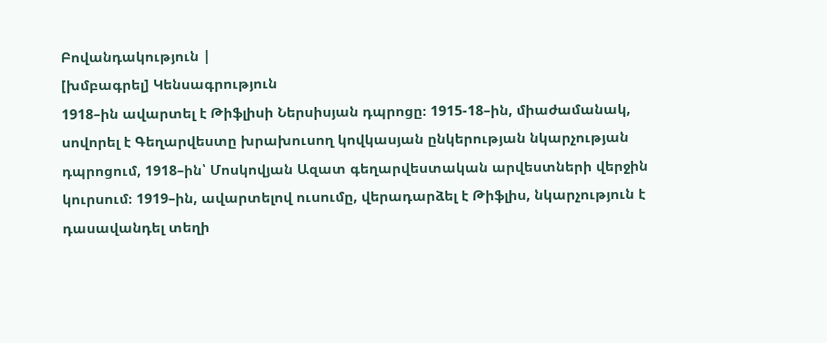Բովանդակություն |
[խմբագրել] Կենսագրություն
1918–ին ավարտել է Թիֆլիսի Ներսիսյան դպրոցը։ 1915-18–ին, միաժամանակ, սովորել է Գեղարվեստը խրախուսող կովկասյան ընկերության նկարչության դպրոցում, 1918–ին՝ Մոսկովյան Ազատ գեղարվեստական արվեստների վերջին կուրսում։ 1919–ին, ավարտելով ուսումը, վերադարձել է Թիֆլիս, նկարչություն է դասավանդել տեղի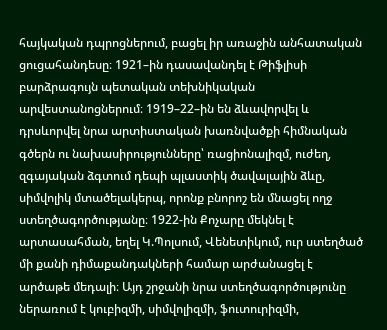հայկական դպրոցներում, բացել իր առաջին անհատական ցուցահանդեսը։ 1921–ին դասավանդել է Թիֆլիսի բարձրագույն պետական տեխնիկական արվեստանոցներում։ 1919–22–ին են ձևավորվել և դրսևորվել նրա արտիստական խառնվածքի հիմնական գծերն ու նախասիրությունները՝ ռացիոնալիզմ, ուժեղ, զգայական ձգտում դեպի պլաստիկ ծավալային ձևը, սիմվոլիկ մտածելակերպ, որոնք բնորոշ են մնացել ողջ ստեղծագործությանը։ 1922-ին Քոչարը մեկնել է արտասահման, եղել Կ.Պոլսում, Վենետիկում, ուր ստեղծած մի քանի դիմաքանդակների համար արժանացել է արծաթե մեդալի։ Այդ շրջանի նրա ստեղծագործությունը ներառում է կուբիզմի, սիմվոլիզմի, ֆուտուրիզմի,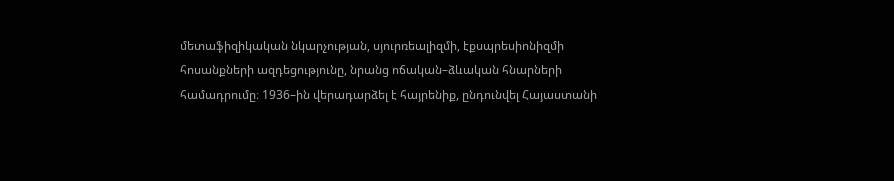մետաֆիզիկական նկարչության, սյուրռեալիզմի, էքսպրեսիոնիզմի հոսանքների ազդեցությունը, նրանց ոճական–ձևական հնարների համադրումը։ 1936–ին վերադարձել է հայրենիք, ընդունվել Հայաստանի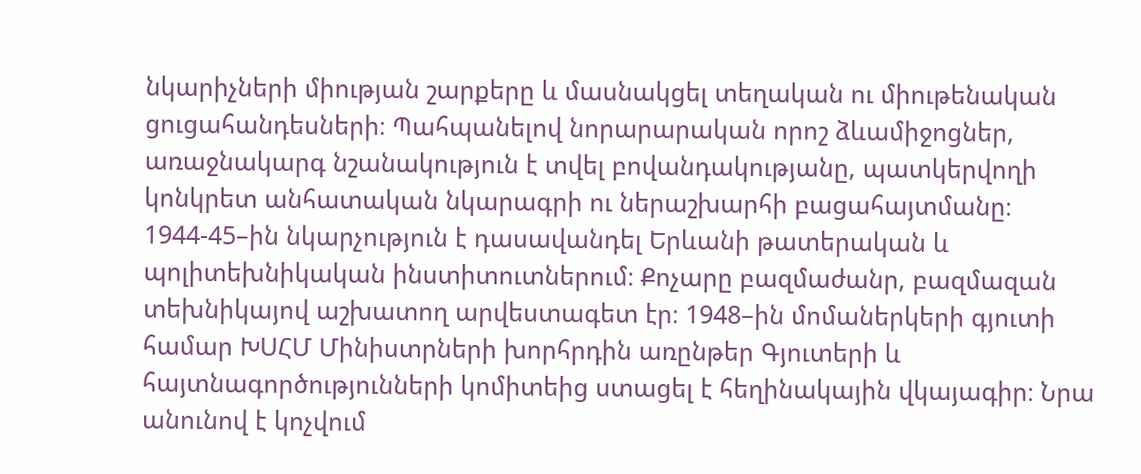նկարիչների միության շարքերը և մասնակցել տեղական ու միութենական ցուցահանդեսների։ Պահպանելով նորարարական որոշ ձևամիջոցներ, առաջնակարգ նշանակություն է տվել բովանդակությանը, պատկերվողի կոնկրետ անհատական նկարագրի ու ներաշխարհի բացահայտմանը։ 1944-45–ին նկարչություն է դասավանդել Երևանի թատերական և պոլիտեխնիկական ինստիտուտներում։ Քոչարը բազմաժանր, բազմազան տեխնիկայով աշխատող արվեստագետ էր։ 1948–ին մոմաներկերի գյուտի համար ԽՍՀՄ Մինիստրների խորհրդին առընթեր Գյուտերի և հայտնագործությունների կոմիտեից ստացել է հեղինակային վկայագիր։ Նրա անունով է կոչվում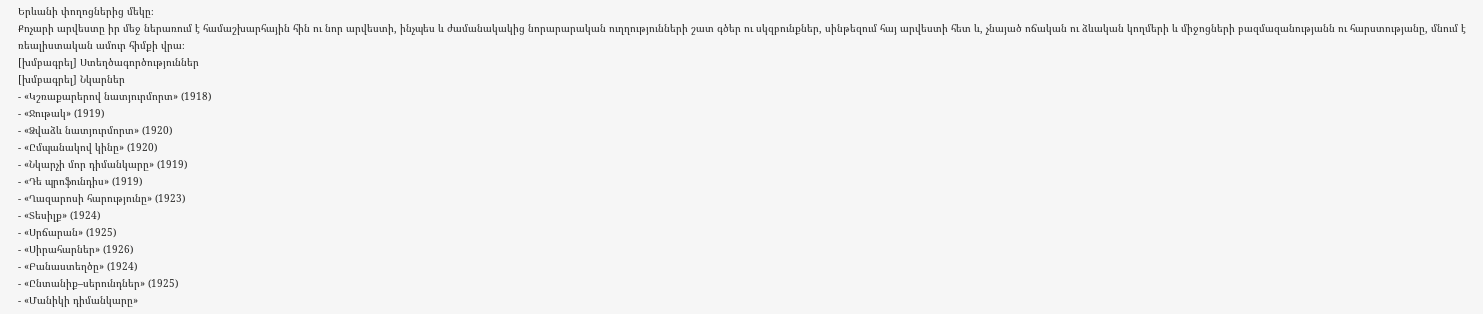Երևանի փողոցներից մեկը։
Քոչարի արվեստը իր մեջ ներառում է համաշխարհային հին ու նոր արվեստի, ինչպես և ժամանակակից նորարարական ուղղությունների շատ գծեր ու սկզբունքներ, սինթեզում հայ արվեստի հետ և, չնայած ոճական ու ձևական կողմերի և միջոցների բազմազանությանն ու հարստությանը, մնում է ռեալիստական ամուր հիմքի վրա։
[խմբագրել] Ստեղծագործություններ
[խմբագրել] Նկարներ
- «Կշռաքարերով նատյուրմորտ» (1918)
- «Ջութակ» (1919)
- «Ձվաձև նատյուրմորտ» (1920)
- «Ըմպանակով կինը» (1920)
- «Նկարչի մոր դիմանկարը» (1919)
- «Դե պրոֆունդիս» (1919)
- «Ղազարոսի հարությունը» (1923)
- «Տեսիլք» (1924)
- «Սրճարան» (1925)
- «Սիրահարներ» (1926)
- «Բանաստեղծը» (1924)
- «Ընտանիք–սերունդներ» (1925)
- «Մանիկի դիմանկարը»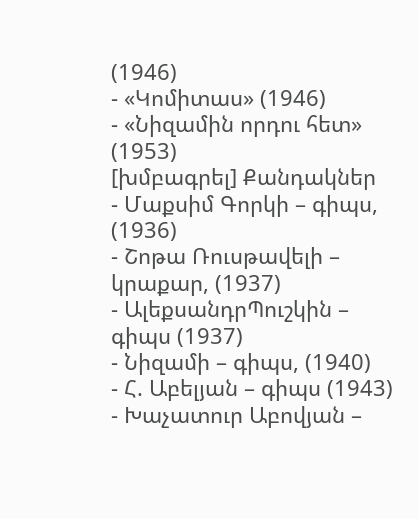(1946)
- «Կոմիտաս» (1946)
- «Նիզամին որդու հետ» (1953)
[խմբագրել] Քանդակներ
- Մաքսիմ Գորկի – գիպս, (1936)
- Շոթա Ռուսթավելի – կրաքար, (1937)
- ԱլեքսանդրՊուշկին – գիպս (1937)
- Նիզամի – գիպս, (1940)
- Հ. Աբելյան – գիպս (1943)
- Խաչատուր Աբովյան –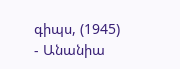գիպս, (1945)
- Անանիա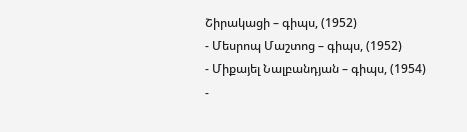Շիրակացի – գիպս, (1952)
- Մեսրոպ Մաշտոց – գիպս, (1952)
- Միքայել Նալբանդյան – գիպս, (1954)
-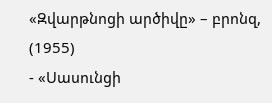«Զվարթնոցի արծիվը» – բրոնզ, (1955)
- «Սասունցի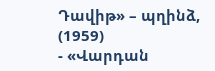Դավիթ» – պղինձ, (1959)
- «Վարդան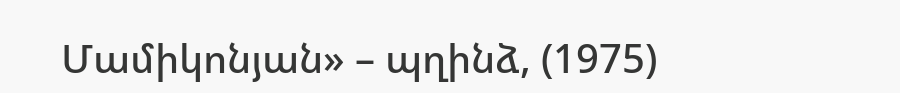Մամիկոնյան» – պղինձ, (1975)